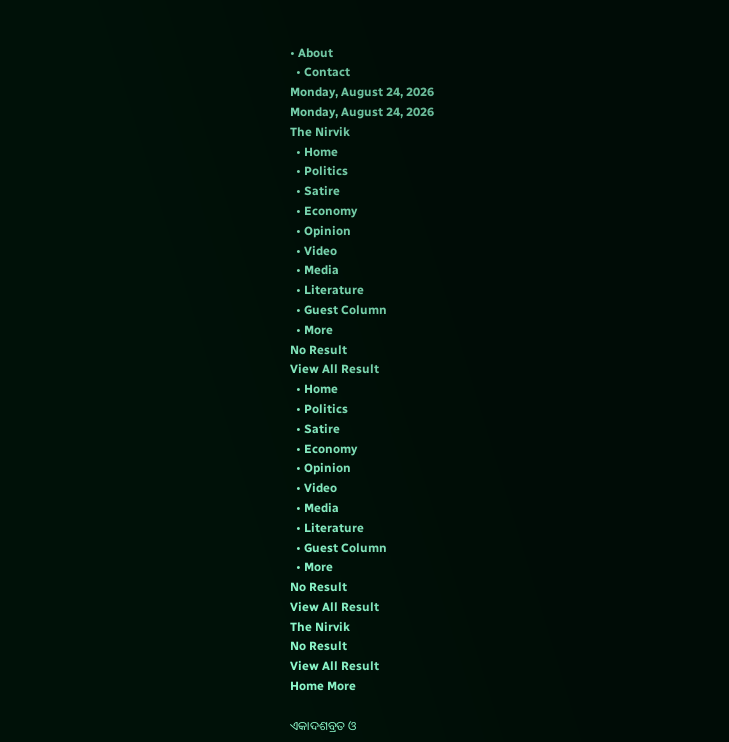• About
  • Contact
Monday, August 24, 2026
Monday, August 24, 2026
The Nirvik
  • Home
  • Politics
  • Satire
  • Economy
  • Opinion
  • Video
  • Media
  • Literature
  • Guest Column
  • More
No Result
View All Result
  • Home
  • Politics
  • Satire
  • Economy
  • Opinion
  • Video
  • Media
  • Literature
  • Guest Column
  • More
No Result
View All Result
The Nirvik
No Result
View All Result
Home More

ଏକାଦଶବ୍ରତ ଓ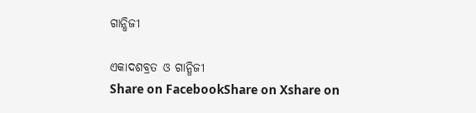ଗାନ୍ଧିଜୀ

ଏକାଦଶବ୍ରତ ଓ ଗାନ୍ଧିଜୀ
Share on FacebookShare on Xshare on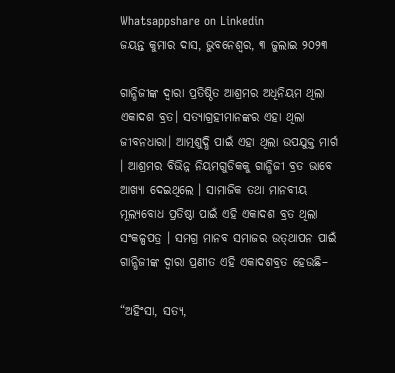Whatsappshare on Linkedin
ଜୟନ୍ତ କୁମାର ଦାସ, ଭୁବନେଶ୍ୱର, ୩ ଜୁଲାଇ ୨୦୨୩

ଗାନ୍ଧିଜୀଙ୍କ ଦ୍ୱାରା ପ୍ରତିଷ୍ଠିତ ଆଶ୍ରମର ଅଧିନିୟମ ଥିଲା ଏକାଦଶ ବ୍ରତ। ସତ୍ୟାଗ୍ରହୀମାନଙ୍କର ଏହା ଥିଲା ଜୀବନଧାରା। ଆତ୍ମଶୁଦ୍ଧି ପାଇଁ ଏହା ଥିଲା ଉପଯୁକ୍ତ ମାର୍ଗ । ଆଶ୍ରମର ବିଭିନ୍ନ ନିୟମଗୁଡିକକୁ ଗାନ୍ଧିଜୀ ବ୍ରତ ଭାବେ ଆଖ୍ୟା ଦେଇଥିଲେ । ସାମାଜିକ ତଥା ମାନବୀୟ ମୂଲ୍ୟବୋଧ ପ୍ରତିଷ୍ଠା ପାଇଁ ଏହି ଏକାଦଶ ବ୍ରତ ଥିଲା ସଂକଳ୍ପପତ୍ର । ସମଗ୍ର ମାନବ ସମାଜର ଉତ୍‌ଥାପନ ପାଇଁ ଗାନ୍ଧିଜୀଙ୍କ ଦ୍ୱାରା ପ୍ରଣୀତ ଏହି ଏକାଦଶବ୍ରତ ହେଉଛି–

“ଅହିଂସା, ସତ୍ୟ,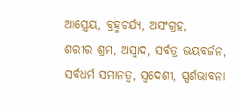ଆସ୍ତ୍ରେୟ, ବ୍ରହ୍ମଚର୍ଯ୍ୟ, ଅସଂଗ୍ରହ,
ଶରୀର ଶ୍ରମ, ଅସ୍ୱାଦ, ସର୍ବତ୍ର ଭୟବର୍ଜନ,
ସର୍ବଧର୍ମ ସମାନତ୍ୱ, ସ୍ୱଦେଶୀ, ସ୍ପର୍ଶଭାବନା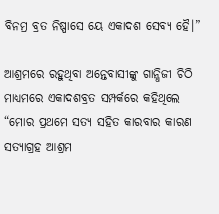ବିନମ୍ର ବ୍ରତ ନିଷ୍ପାସେ ୟେ ଏକାଦଶ ସେବ୍ୟ ହୈ।”

ଆଶ୍ରମରେ ରହୁଥିବା ଅନ୍ତେବାସୀଙ୍କୁ ଗାନ୍ଧିଜୀ ଚିଠି ମାଧ୍ୟମରେ ଏକାଦଶବ୍ରତ ସମ୍ପର୍କରେ କହିଥିଲେ “ମୋର ପ୍ରଥମେ ସତ୍ୟ ସହିତ କାରବାର କାରଣ ସତ୍ୟାଗ୍ରହ ଆଶ୍ରମ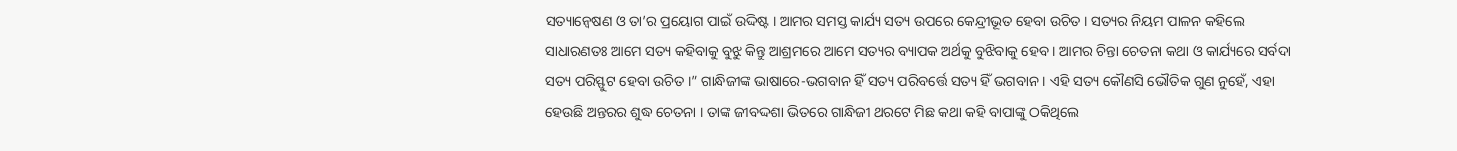ସତ୍ୟାନ୍ୱେଷଣ ଓ ତା’ର ପ୍ରୟୋଗ ପାଇଁ ଉଦ୍ଦିଷ୍ଟ । ଆମର ସମସ୍ତ କାର୍ଯ୍ୟ ସତ୍ୟ ଉପରେ କେନ୍ଦ୍ରୀଭୂତ ହେବା ଉଚିତ । ସତ୍ୟର ନିୟମ ପାଳନ କହିଲେ ସାଧାରଣତଃ ଆମେ ସତ୍ୟ କହିବାକୁ ବୁଝୁ କିନ୍ତୁ ଆଶ୍ରମରେ ଆମେ ସତ୍ୟର ବ୍ୟାପକ ଅର୍ଥକୁ ବୁଝିବାକୁ ହେବ । ଆମର ଚିନ୍ତା ଚେତନା କଥା ଓ କାର୍ଯ୍ୟରେ ସର୍ବଦା ସତ୍ୟ ପରିସ୍ଫୁଟ ହେବା ଉଚିତ ।” ଗାନ୍ଧିଜୀଙ୍କ ଭାଷାରେ-ଭଗବାନ ହିଁ ସତ୍ୟ ପରିବର୍ତ୍ତେ ସତ୍ୟ ହିଁ ଭଗବାନ । ଏହି ସତ୍ୟ କୌଣସି ଭୌତିକ ଗୁଣ ନୁହେଁ, ଏହା ହେଉଛି ଅନ୍ତରର ଶୁଦ୍ଧ ଚେତନା । ତାଙ୍କ ଜୀବଦ୍ଦଶା ଭିତରେ ଗାନ୍ଧିଜୀ ଥରଟେ ମିଛ କଥା କହି ବାପାଙ୍କୁ ଠକିଥିଲେ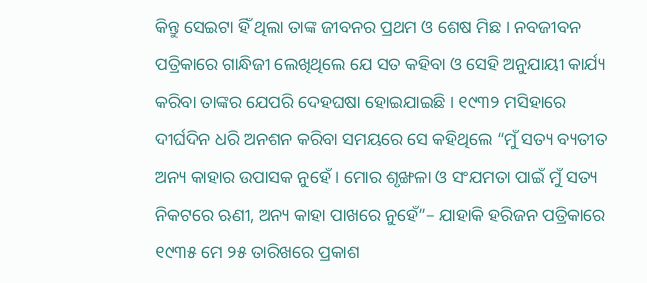କିନ୍ତୁ ସେଇଟା ହିଁ ଥିଲା ତାଙ୍କ ଜୀବନର ପ୍ରଥମ ଓ ଶେଷ ମିଛ । ନବଜୀବନ ପତ୍ରିକାରେ ଗାନ୍ଧିଜୀ ଲେଖିଥିଲେ ଯେ ସତ କହିବା ଓ ସେହି ଅନୁଯାୟୀ କାର୍ଯ୍ୟ କରିବା ତାଙ୍କର ଯେପରି ଦେହଘଷା ହୋଇଯାଇଛି । ୧୯୩୨ ମସିହାରେ ଦୀର୍ଘଦିନ ଧରି ଅନଶନ କରିବା ସମୟରେ ସେ କହିଥିଲେ “ମୁଁ ସତ୍ୟ ବ୍ୟତୀତ ଅନ୍ୟ କାହାର ଉପାସକ ନୁହେଁ । ମୋର ଶୃଙ୍ଖଳା ଓ ସଂଯମତା ପାଇଁ ମୁଁ ସତ୍ୟ ନିକଟରେ ଋଣୀ, ଅନ୍ୟ କାହା ପାଖରେ ନୁହେଁ”– ଯାହାକି ହରିଜନ ପତ୍ରିକାରେ ୧୯୩୫ ମେ ୨୫ ତାରିଖରେ ପ୍ରକାଶ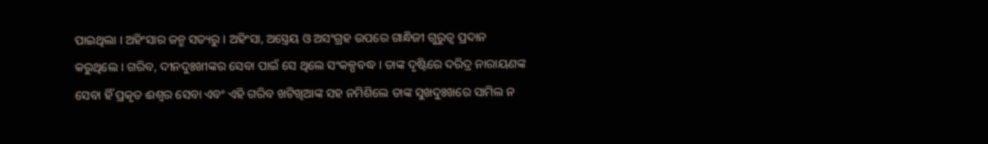ପାଇଥିଲା । ଅହିଂସାର ଜନ୍ମ ସତ୍ୟରୁ । ଅହିଂସା, ଅସ୍ତ୍ରେୟ ଓ ଅସଂଗ୍ରହ ଉପରେ ଗାନ୍ଧିଜୀ ଗୁରୁତ୍ୱ ପ୍ରଦାନ କରୁଥିଲେ । ଗରିବ, ଦୀନଦୁଃଖୀଙ୍କର ସେବା ପାଇଁ ସେ ଥିଲେ ସଂକଳ୍ପବଦ୍ଧ । ତାଙ୍କ ଦୃଷ୍ଟିରେ ଦରିଦ୍ର ନାରାୟଣଙ୍କ ସେବା ହିଁ ପ୍ରକୃତ ଈଶ୍ୱର ସେବା ଏବଂ ଏହି ଗରିବ ଖଟିଖିଆଙ୍କ ସହ ନମିଶିଲେ ତାଙ୍କ ସୁଖଦୁଃଖରେ ସାମିଲ ନ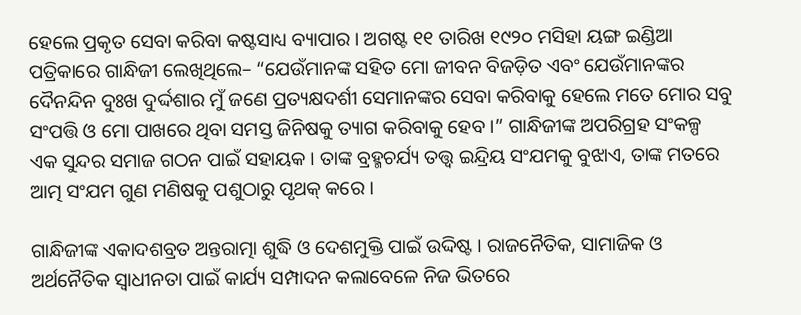ହେଲେ ପ୍ରକୃତ ସେବା କରିବା କଷ୍ଟସାଧ୍ୟ ବ୍ୟାପାର । ଅଗଷ୍ଟ ୧୧ ତାରିଖ ୧୯୨୦ ମସିହା ୟଙ୍ଗ ଇଣ୍ଡିଆ ପତ୍ରିକାରେ ଗାନ୍ଧିଜୀ ଲେଖିଥିଲେ– “ଯେଉଁମାନଙ୍କ ସହିତ ମୋ ଜୀବନ ବିଜଡ଼ିତ ଏବଂ ଯେଉଁମାନଙ୍କର ଦୈନନ୍ଦିନ ଦୁଃଖ ଦୁର୍ଦ୍ଦଶାର ମୁଁ ଜଣେ ପ୍ରତ୍ୟକ୍ଷଦର୍ଶୀ ସେମାନଙ୍କର ସେବା କରିବାକୁ ହେଲେ ମତେ ମୋର ସବୁ ସଂପତ୍ତି ଓ ମୋ ପାଖରେ ଥିବା ସମସ୍ତ ଜିନିଷକୁ ତ୍ୟାଗ କରିବାକୁ ହେବ ।” ଗାନ୍ଧିଜୀଙ୍କ ଅପରିଗ୍ରହ ସଂକଳ୍ପ ଏକ ସୁନ୍ଦର ସମାଜ ଗଠନ ପାଇଁ ସହାୟକ । ତାଙ୍କ ବ୍ରହ୍ମଚର୍ଯ୍ୟ ତତ୍ତ୍ୱ ଇନ୍ଦ୍ରିୟ ସଂଯମକୁ ବୁଝାଏ, ତାଙ୍କ ମତରେ ଆତ୍ମ ସଂଯମ ଗୁଣ ମଣିଷକୁ ପଶୁଠାରୁ ପୃଥକ୍ କରେ ।

ଗାନ୍ଧିଜୀଙ୍କ ଏକାଦଶବ୍ରତ ଅନ୍ତରାତ୍ମା ଶୁଦ୍ଧି ଓ ଦେଶମୁକ୍ତି ପାଇଁ ଉଦ୍ଦିଷ୍ଟ । ରାଜନୈତିକ, ସାମାଜିକ ଓ ଅର୍ଥନୈତିକ ସ୍ୱାଧୀନତା ପାଇଁ କାର୍ଯ୍ୟ ସମ୍ପାଦନ କଲାବେଳେ ନିଜ ଭିତରେ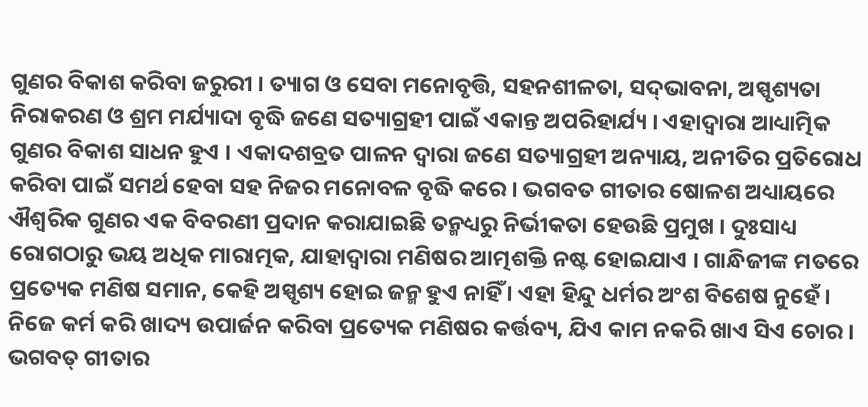ଗୁଣର ବିକାଶ କରିବା ଜରୁରୀ । ତ୍ୟାଗ ଓ ସେବା ମନୋବୃତ୍ତି, ସହନଶୀଳତା, ସଦ୍‌ଭାବନା, ଅସ୍ପୃଶ୍ୟତା ନିରାକରଣ ଓ ଶ୍ରମ ମର୍ଯ୍ୟାଦା ବୃଦ୍ଧି ଜଣେ ସତ୍ୟାଗ୍ରହୀ ପାଇଁ ଏକାନ୍ତ ଅପରିହାର୍ଯ୍ୟ । ଏହାଦ୍ୱାରା ଆଧ୍ୟାତ୍ମିକ ଗୁଣର ବିକାଶ ସାଧନ ହୁଏ । ଏକାଦଶବ୍ରତ ପାଳନ ଦ୍ୱାରା ଜଣେ ସତ୍ୟାଗ୍ରହୀ ଅନ୍ୟାୟ, ଅନୀତିର ପ୍ରତିରୋଧ କରିବା ପାଇଁ ସମର୍ଥ ହେବା ସହ ନିଜର ମନୋବଳ ବୃଦ୍ଧି କରେ । ଭଗବତ ଗୀତାର ଷୋଳଶ ଅଧ୍ୟାୟରେ ଐଶ୍ୱରିକ ଗୁଣର ଏକ ବିବରଣୀ ପ୍ରଦାନ କରାଯାଇଛି ତନ୍ମଧ୍ୟରୁ ନିର୍ଭୀକତା ହେଉଛି ପ୍ରମୁଖ । ଦୁଃସାଧ୍ୟ ରୋଗଠାରୁ ଭୟ ଅଧିକ ମାରାତ୍ମକ, ଯାହାଦ୍ୱାରା ମଣିଷର ଆତ୍ମଶକ୍ତି ନଷ୍ଟ ହୋଇଯାଏ । ଗାନ୍ଧିଜୀଙ୍କ ମତରେ ପ୍ରତ୍ୟେକ ମଣିଷ ସମାନ, କେହି ଅସ୍ପୃଶ୍ୟ ହୋଇ ଜନ୍ମ ହୁଏ ନାହିଁ । ଏହା ହିନ୍ଦୁ ଧର୍ମର ଅଂଶ ବିଶେଷ ନୁହେଁ । ନିଜେ କର୍ମ କରି ଖାଦ୍ୟ ଉପାର୍ଜନ କରିବା ପ୍ରତ୍ୟେକ ମଣିଷର କର୍ତ୍ତବ୍ୟ, ଯିଏ କାମ ନକରି ଖାଏ ସିଏ ଚୋର । ଭଗବତ୍ ଗୀତାର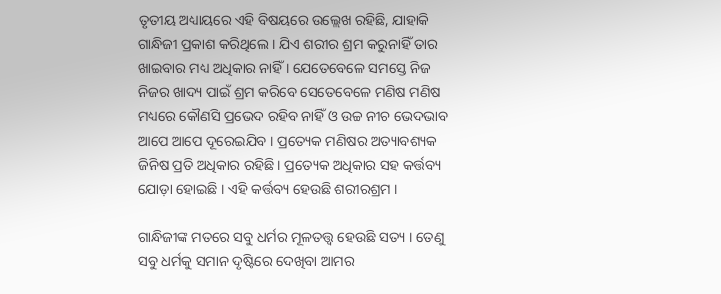ତୃତୀୟ ଅଧ୍ୟାୟରେ ଏହି ବିଷୟରେ ଉଲ୍ଲେଖ ରହିଛି, ଯାହାକି ଗାନ୍ଧିଜୀ ପ୍ରକାଶ କରିଥିଲେ । ଯିଏ ଶରୀର ଶ୍ରମ କରୁନାହିଁ ତାର ଖାଇବାର ମଧ୍ୟ ଅଧିକାର ନାହିଁ । ଯେତେବେଳେ ସମସ୍ତେ ନିଜ ନିଜର ଖାଦ୍ୟ ପାଇଁ ଶ୍ରମ କରିବେ ସେତେବେଳେ ମଣିଷ ମଣିଷ ମଧ୍ୟରେ କୌଣସି ପ୍ରଭେଦ ରହିବ ନାହିଁ ଓ ଉଚ୍ଚ ନୀଚ ଭେଦଭାବ ଆପେ ଆପେ ଦୂରେଇଯିବ । ପ୍ରତ୍ୟେକ ମଣିଷର ଅତ୍ୟାବଶ୍ୟକ ଜିନିଷ ପ୍ରତି ଅଧିକାର ରହିଛି । ପ୍ରତ୍ୟେକ ଅଧିକାର ସହ କର୍ତ୍ତବ୍ୟ ଯୋଡ଼ା ହୋଇଛି । ଏହି କର୍ତ୍ତବ୍ୟ ହେଉଛି ଶରୀରଶ୍ରମ ।

ଗାନ୍ଧିଜୀଙ୍କ ମତରେ ସବୁ ଧର୍ମର ମୂଳତତ୍ତ୍ୱ ହେଉଛି ସତ୍ୟ । ତେଣୁ ସବୁ ଧର୍ମକୁ ସମାନ ଦୃଷ୍ଟିରେ ଦେଖିବା ଆମର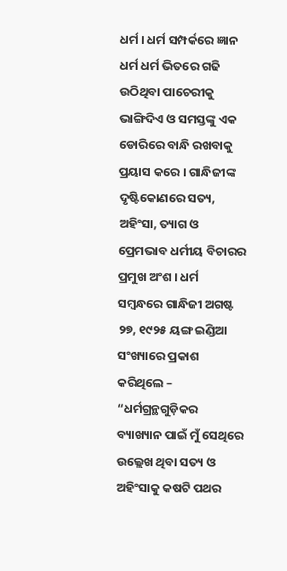ଧର୍ମ । ଧର୍ମ ସମ୍ପର୍କରେ ଜ୍ଞାନ ଧର୍ମ ଧର୍ମ ଭିତରେ ଗଢି ଉଠିଥିବା ପାଚେରୀକୁ ଭାଙ୍ଗିଦିଏ ଓ ସମସ୍ତଙ୍କୁ ଏକ ଡୋରିରେ ବାନ୍ଧି ରଖବାକୁ ପ୍ରୟାସ କରେ । ଗାନ୍ଧିଜୀଙ୍କ ଦୃଷ୍ଟିକୋଣରେ ସତ୍ୟ, ଅହିଂସା, ତ୍ୟାଗ ଓ ପ୍ରେମଭାବ ଧର୍ମୀୟ ବିଚାରର ପ୍ରମୁଖ ଅଂଶ । ଧର୍ମ ସମ୍ବନ୍ଧରେ ଗାନ୍ଧିଜୀ ଅଗଷ୍ଟ ୨୭, ୧୯୨୫ ୟଙ୍ଗ ଇଣ୍ଡିଆ ସଂଖ୍ୟାରେ ପ୍ରକାଶ କରିଥିଲେ – “ଧର୍ମଗ୍ରନ୍ଥଗୁଡ଼ିକର ବ୍ୟାଖ୍ୟାନ ପାଇଁ ମୁଁ ସେଥିରେ ଉଲ୍ଲେଖ ଥିବା ସତ୍ୟ ଓ ଅହିଂସାକୁ କଷଟି ପଥର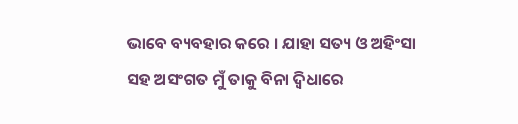ଭାବେ ବ୍ୟବହାର କରେ । ଯାହା ସତ୍ୟ ଓ ଅହିଂସା ସହ ଅସଂଗତ ମୁଁ ତାକୁ ବିନା ଦ୍ୱିଧାରେ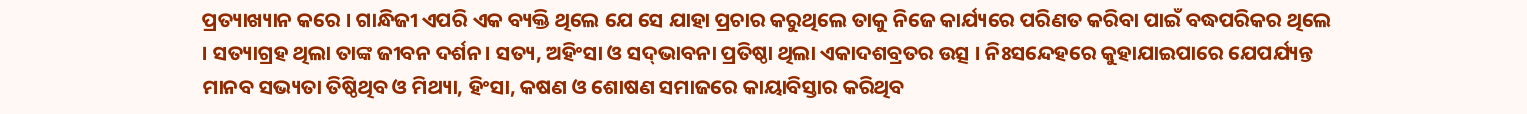ପ୍ରତ୍ୟାଖ୍ୟାନ କରେ । ଗାନ୍ଧିଜୀ ଏପରି ଏକ ବ୍ୟକ୍ତି ଥିଲେ ଯେ ସେ ଯାହା ପ୍ରଚାର କରୁଥିଲେ ତାକୁ ନିଜେ କାର୍ଯ୍ୟରେ ପରିଣତ କରିବା ପାଇଁ ବଦ୍ଧପରିକର ଥିଲେ । ସତ୍ୟାଗ୍ରହ ଥିଲା ତାଙ୍କ ଜୀବନ ଦର୍ଶନ। ସତ୍ୟ, ଅହିଂସା ଓ ସଦ୍‌ଭାବନା ପ୍ରତିଷ୍ଠା ଥିଲା ଏକାଦଶବ୍ରତର ଉତ୍ସ । ନିଃସନ୍ଦେହରେ କୁହାଯାଇପାରେ ଯେପର୍ଯ୍ୟନ୍ତ ମାନବ ସଭ୍ୟତା ତିଷ୍ଠିଥିବ ଓ ମିଥ୍ୟା, ହିଂସା, କଷଣ ଓ ଶୋଷଣ ସମାଜରେ କାୟାବିସ୍ତାର କରିଥିବ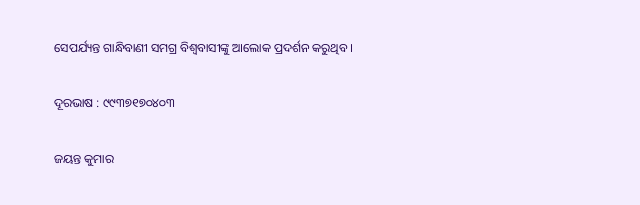ସେପର୍ଯ୍ୟନ୍ତ ଗାନ୍ଧିବାଣୀ ସମଗ୍ର ବିଶ୍ୱବାସୀଙ୍କୁ ଆଲୋକ ପ୍ରଦର୍ଶନ କରୁଥିବ ।

ଦୂରଭାଷ : ୯୯୩୭୧୭୦୪୦୩

ଜୟନ୍ତ କୁମାର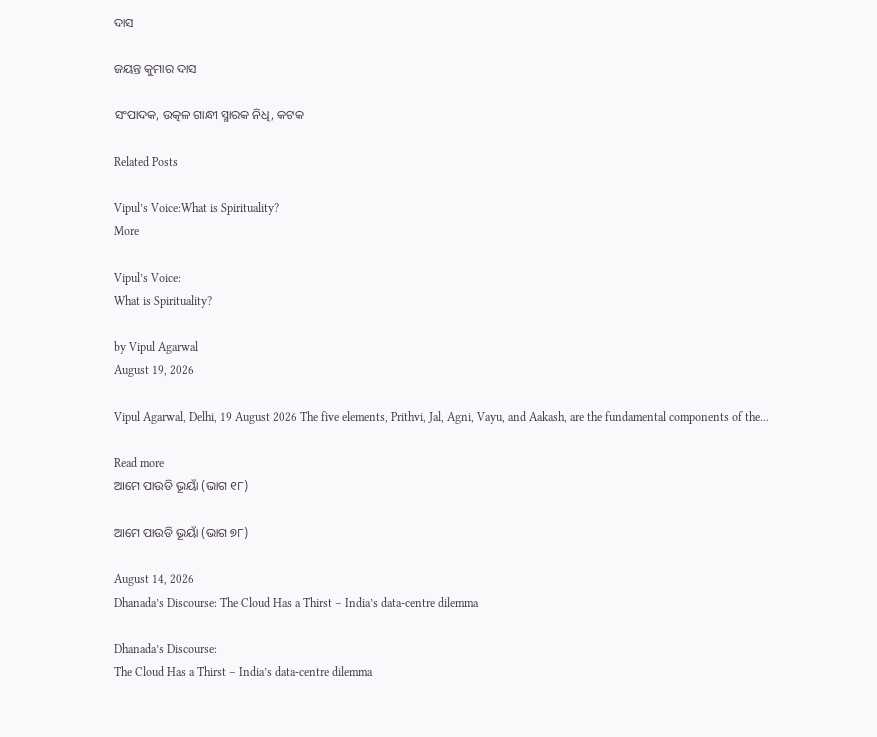ଦାସ

ଜୟନ୍ତ କୁମାର ଦାସ

ସଂପାଦକ, ଉତ୍କଳ ଗାନ୍ଧୀ ସ୍ମାରକ ନିଧି, କଟକ

Related Posts

Vipul’s Voice:What is Spirituality?
More

Vipul’s Voice:
What is Spirituality?

by Vipul Agarwal
August 19, 2026

Vipul Agarwal, Delhi, 19 August 2026 The five elements, Prithvi, Jal, Agni, Vayu, and Aakash, are the fundamental components of the...

Read more
ଆମେ ପାଉଡି ଭୂୟାଁ (ଭାଗ ୧୮)

ଆମେ ପାଉଡି ଭୂୟାଁ (ଭାଗ ୭୮)

August 14, 2026
Dhanada’s Discourse: The Cloud Has a Thirst – India’s data-centre dilemma

Dhanada’s Discourse:
The Cloud Has a Thirst – India’s data-centre dilemma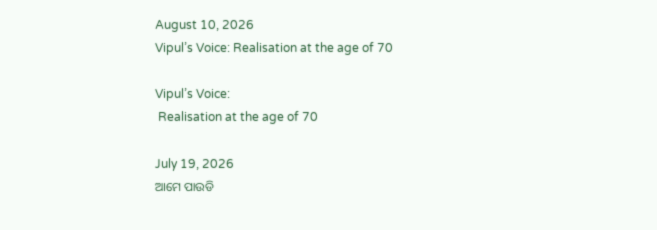August 10, 2026
Vipul’s Voice: Realisation at the age of 70

Vipul’s Voice:
 Realisation at the age of 70

July 19, 2026
ଆମେ ପାଉଡି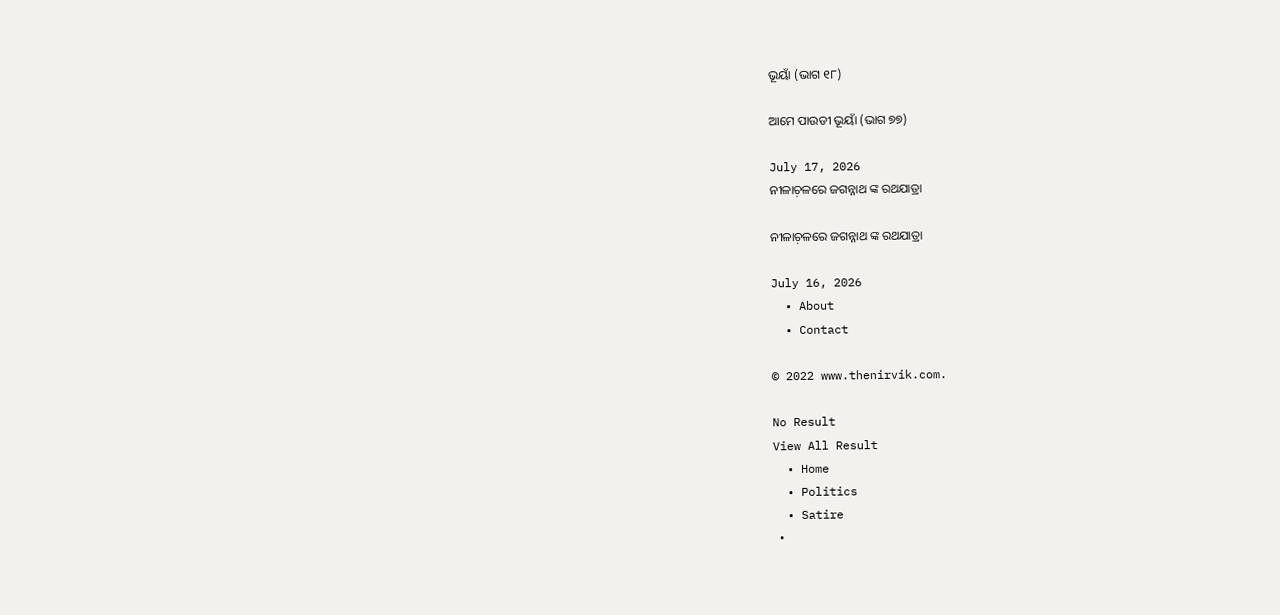ଭୂୟାଁ (ଭାଗ ୧୮)

ଆମେ ପାଉଡୀ ଭୂୟାଁ (ଭାଗ ୭୭)

July 17, 2026
ନୀଳାଚ଼ଳରେ ଜଗନ୍ନାଥ ଙ୍କ ରଥଯାତ୍ରା

ନୀଳାଚ଼ଳରେ ଜଗନ୍ନାଥ ଙ୍କ ରଥଯାତ୍ରା

July 16, 2026
  • About
  • Contact

© 2022 www.thenirvik.com.

No Result
View All Result
  • Home
  • Politics
  • Satire
  •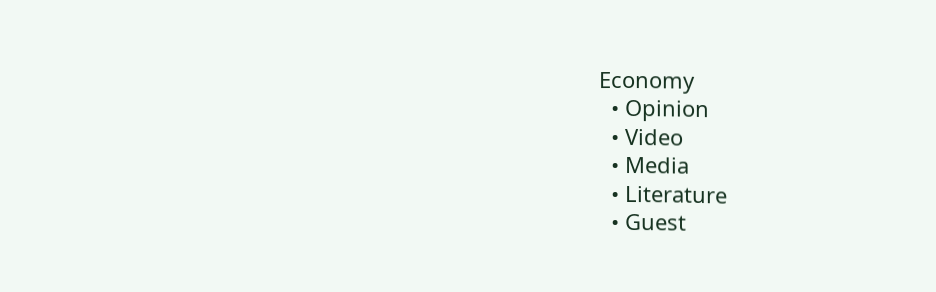Economy
  • Opinion
  • Video
  • Media
  • Literature
  • Guest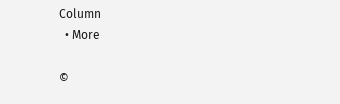Column
  • More

©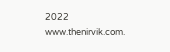2022 www.thenirvik.com.